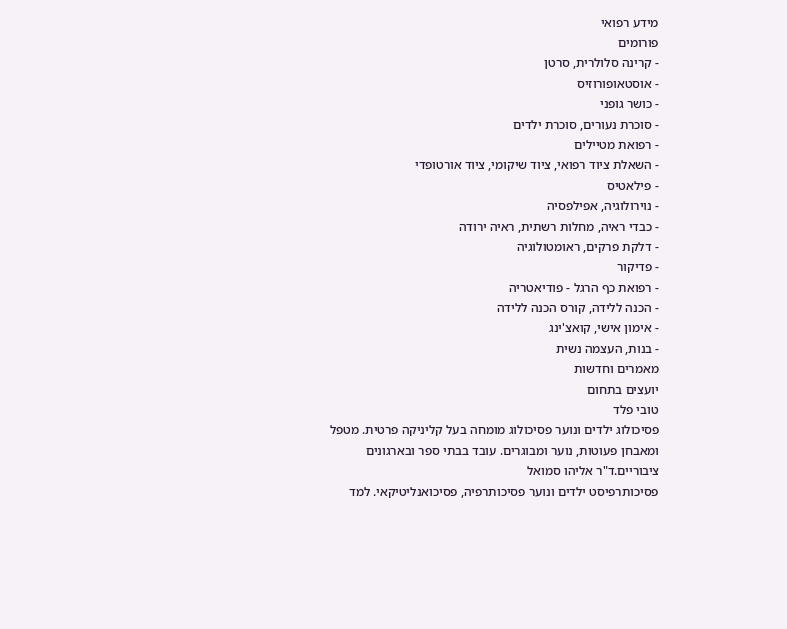מידע רפואי
פורומים
- קרינה סלולרית, סרטן
- אוסטאופורוזיס
- כושר גופני
- סוכרת נעורים, סוכרת ילדים
- רפואת מטיילים
- השאלת ציוד רפואי, ציוד שיקומי, ציוד אורטופדי
- פילאטיס
- נוירולוגיה, אפילפסיה
- כבדי ראיה, מחלות רשתית, ראיה ירודה
- דלקת פרקים, ראומטולוגיה
- פדיקור
- רפואת כף הרגל - פודיאטריה
- הכנה ללידה, קורס הכנה ללידה
- אימון אישי, קואצ'ינג
- בנות, העצמה נשית
מאמרים וחדשות
יועצים בתחום
טובי פלד
פסיכולוג ילדים ונוער פסיכולוג מומחה בעל קליניקה פרטית. מטפל ומאבחן פעוטות, נוער ומבוגרים. עובד בבתי ספר ובארגונים ציבוריים.ד"ר אליהו סמואל
פסיכותרפיסט ילדים ונוער פסיכותרפיה, פסיכואנליטיקאי. למד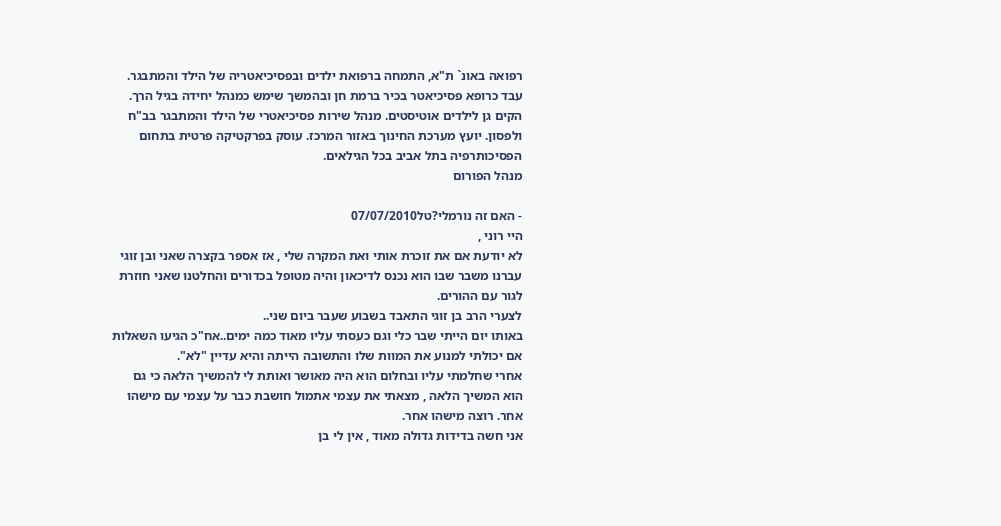רפואה באונ` ת"א, התמחה ברפואת ילדים ובפסיכיאטריה של הילד והמתבגר. עבד כרופא פסיכיאטר בכיר ברמת חן ובהמשך שימש כמנהל יחידה בגיל הרך. הקים גן לילדים אוטיסטים. מנהל שירות פסיכיאטרי של הילד והמתבגר בב"ח ולפסון. יועץ מערכת החינוך באזור המרכז. עוסק בפרקטיקה פרטית בתחום הפסיכותרפיה בתל אביב בכל הגילאים.
מנהל הפורום

- האם זה נורמלי?טל07/07/2010
היי רוני ,
לא יודעת אם את זוכרת אותי ואת המקרה שלי , אז אספר בקצרה שאני ובן זוגי עברנו משבר שבו הוא נכנס לדיכאון והיה מטופל בכדורים והחלטנו שאני חוזרת לגור עם ההורים.
לצערי הרב בן זוגי התאבד בשבוע שעבר ביום שני..
באותו יום הייתי שבר כלי וגם כעסתי עליו מאוד כמה ימים..אח"כ הגיעו השאלות אם יכולתי למנוע את המוות שלו והתשובה הייתה והיא עדיין "לא".
אחרי שחלמתי עליו ובחלום הוא היה מאושר ואותת לי להמשיך הלאה כי גם הוא המשיך הלאה , מצאתי את עצמי אתמול חושבת כבר על עצמי עם מישהו אחר. רוצה מישהו אחר.
אני חשה בדידות גדולה מאוד , אין לי בן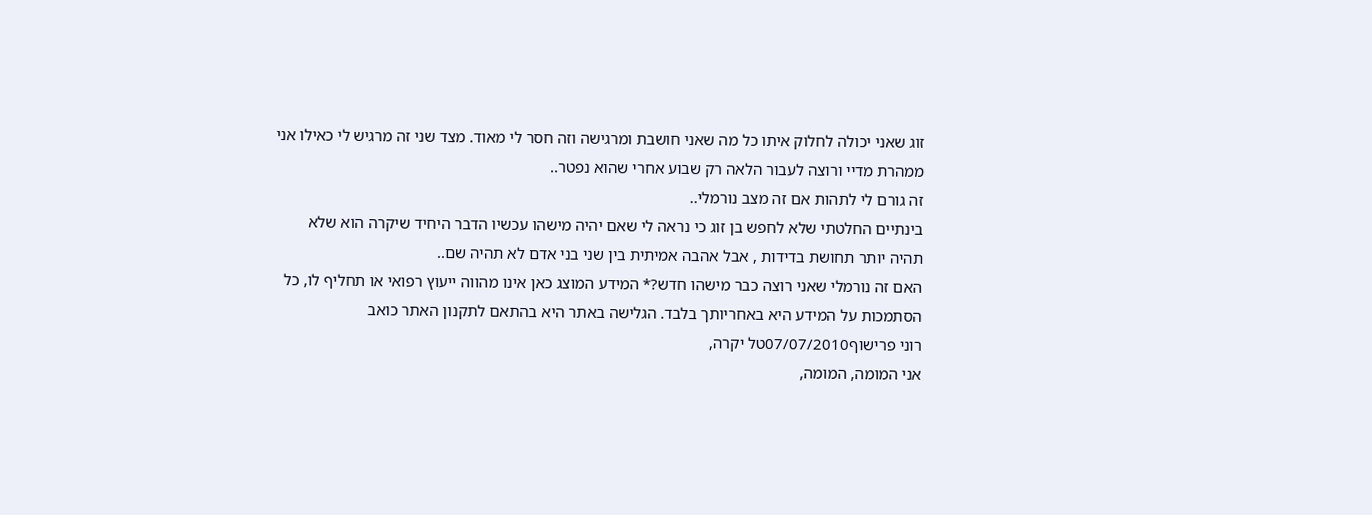זוג שאני יכולה לחלוק איתו כל מה שאני חושבת ומרגישה וזה חסר לי מאוד. מצד שני זה מרגיש לי כאילו אני ממהרת מדיי ורוצה לעבור הלאה רק שבוע אחרי שהוא נפטר..
זה גורם לי לתהות אם זה מצב נורמלי..
בינתיים החלטתי שלא לחפש בן זוג כי נראה לי שאם יהיה מישהו עכשיו הדבר היחיד שיקרה הוא שלא תהיה יותר תחושת בדידות , אבל אהבה אמיתית בין שני בני אדם לא תהיה שם..
האם זה נורמלי שאני רוצה כבר מישהו חדש?* המידע המוצג כאן אינו מהווה ייעוץ רפואי או תחליף לו, כל הסתמכות על המידע היא באחריותך בלבד. הגלישה באתר היא בהתאם לתקנון האתר כואב
רוני פרישוף07/07/2010טל יקרה,
אני המומה, המומה,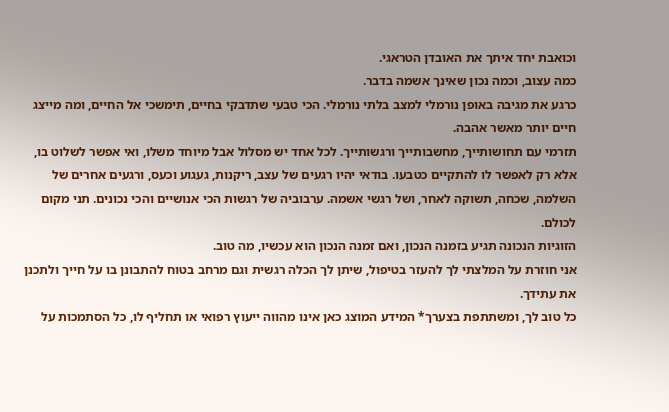וכואבת יחד איתך את האובדן הטראגי.
כמה עצוב, וכמה נכון שאינך אשמה בדבר.
כרגע את מגיבה באופן נורמלי למצב בלתי נורמלי. הכי טבעי שתדבקי בחיים, תימשכי אל החיים, ומה מייצג חיים יותר מאשר אהבה.
תזרמי עם תחושותייך, מחשבותייך ורגשותייך. לכל אחד יש מסלול אבל מיוחד משלו, ואי אפשר לשלוט בו, אלא רק לאפשר לו להתקיים כטבעו. בודאי יהיו רגעים של עצב, ריקנות, געגוע וכעס, ורגעים אחרים של השלמה, שכחה, תשוקה לאחר, ושל רגשי אשמה. ערבוביה של רגשות הכי אנושיים והכי נכונים. תני מקום לכולם.
הזוגיות הנכונה תגיע בזמנה הנכון, ואם זמנה הנכון הוא עכשיו, מה טוב.
אני חוזרת על המלצתי לך להעזר בטיפול, שיתן לך הכלה רגשית וגם מרחב בטוח להתבונן בו על חייך ולתכנן את עתידך.
כל טוב לך, ומשתתפת בצערך* המידע המוצג כאן אינו מהווה ייעוץ רפואי או תחליף לו, כל הסתמכות על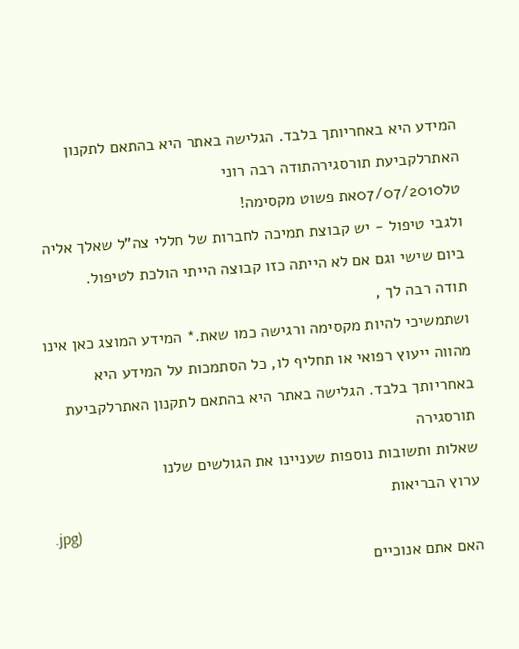המידע היא באחריותך בלבד. הגלישה באתר היא בהתאם לתקנון האתרלקביעת תורסגירהתודה רבה רוני
טל07/07/2010את פשוט מקסימה!
ולגבי טיפול - יש קבוצת תמיכה לחברות של חללי צה"ל שאלך אליה ביום שישי וגם אם לא הייתה כזו קבוצה הייתי הולכת לטיפול.
תודה רבה לך ,
ושתמשיכי להיות מקסימה ורגישה כמו שאת.* המידע המוצג כאן אינו מהווה ייעוץ רפואי או תחליף לו, כל הסתמכות על המידע היא באחריותך בלבד. הגלישה באתר היא בהתאם לתקנון האתרלקביעת תורסגירה
שאלות ותשובות נוספות שעניינו את הגולשים שלנו
ערוץ הבריאות
.jpg)
האם אתם אנוכיים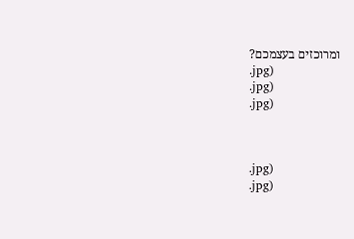ומרוכזים בעצמכם?
.jpg)
.jpg)
.jpg)



.jpg)
.jpg)